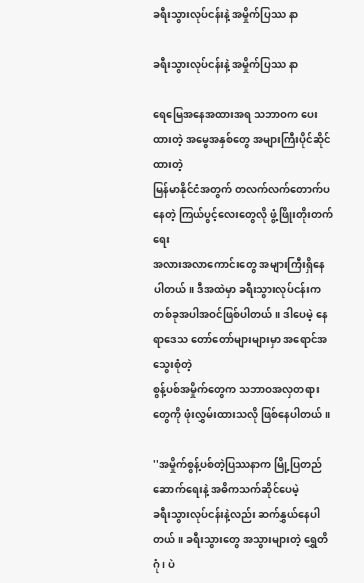ခရီးသွားလုပ်ငန်းနဲ့ အမှိုက်ပြဿ နာ

ခရီးသွားလုပ်ငန်းနဲ့ အမှိုက်ပြဿ နာ

ရေမြေအနေအထားအရ သဘာဝက ပေးထားတဲ့ အမွေအနှစ်တွေ အများကြီးပိုင်ဆိုင်ထားတဲ့
မြန်မာနိုင်ငံအတွက် တလက်လက်တောက်ပနေတဲ့ ကြယ်ပွင့်လေးတွေလို ဖွံ့ဖြိုးတိုးတက်ရေး
အလားအလာကောင်းတွေ အများကြီးရှိနေပါတယ်။ ဒီအထဲမှာ ခရီးသွားလုပ်ငန်းက
တစ်ခုအပါအဝင်ဖြစ်ပါတယ်။ ဒါပေမဲ့ နေရာဒေသ တော်တော်များများမှာ အရောင်အသွေးစုံတဲ့
စွန့်ပစ်အမှိုက်တွေက သဘာဝအလှတရားတွေကို ဖုံးလွှမ်းထားသလို ဖြစ်နေပါတယ်။

''အမှိုက်စွန့်ပစ်တဲ့ပြဿနာက မြို့ပြတည်ဆောက်ရေးနဲ့ အဓိကသက်ဆိုင်ပေမဲ့
ခရီးသွားလုပ်ငန်းနဲ့လည်း ဆက်နွှယ်နေပါတယ်။ ခရီးသွားတွေ အသွားများတဲ့ ရွှေတိဂုံ၊ ပဲ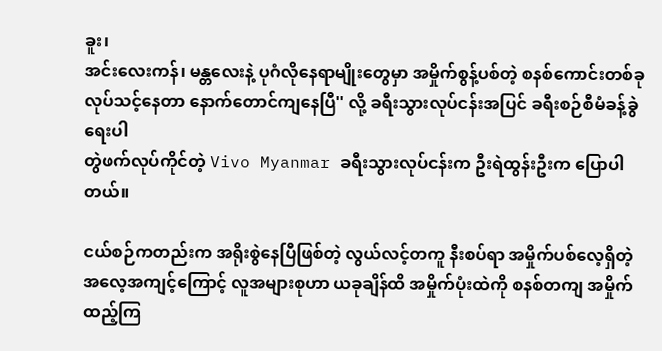ခူး၊
အင်းလေးကန်၊ မန္တလေးနဲ့ ပုဂံလိုနေရာမျိုးတွေမှာ အမှိုက်စွန့်ပစ်တဲ့ စနစ်ကောင်းတစ်ခု
လုပ်သင့်နေတာ နောက်တောင်ကျနေပြီ'' လို့ ခရီးသွားလုပ်ငန်းအပြင် ခရီးစဉ်စီမံခန့်ခွဲရေးပါ
တွဲဖက်လုပ်ကိုင်တဲ့ Vivo Myanmar ခရီးသွားလုပ်ငန်းက ဦးရဲထွန်းဦးက ပြောပါတယ်။

ငယ်စဉ်ကတည်းက အရိုးစွဲနေပြီဖြစ်တဲ့ လွယ်လင့်တကူ နီးစပ်ရာ အမှိုက်ပစ်လေ့ရှိတဲ့
အလေ့အကျင့်ကြောင့် လူအများစုဟာ ယခုချိန်ထိ အမှိုက်ပုံးထဲကို စနစ်တကျ အမှိုက်ထည့်ကြ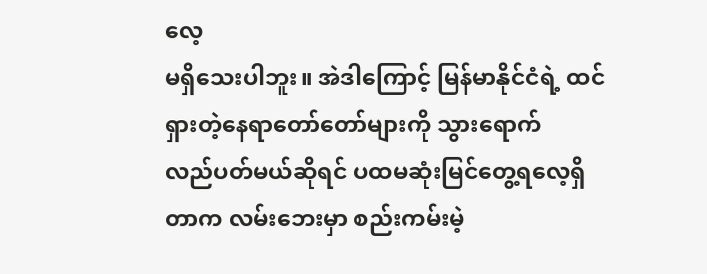လေ့
မရှိသေးပါဘူး။ အဲဒါကြောင့် မြန်မာနိုင်ငံရဲ့ ထင်ရှားတဲ့နေရာတော်တော်များကို သွားရောက်
လည်ပတ်မယ်ဆိုရင် ပထမဆုံးမြင်တွေ့ရလေ့ရှိတာက လမ်းဘေးမှာ စည်းကမ်းမဲ့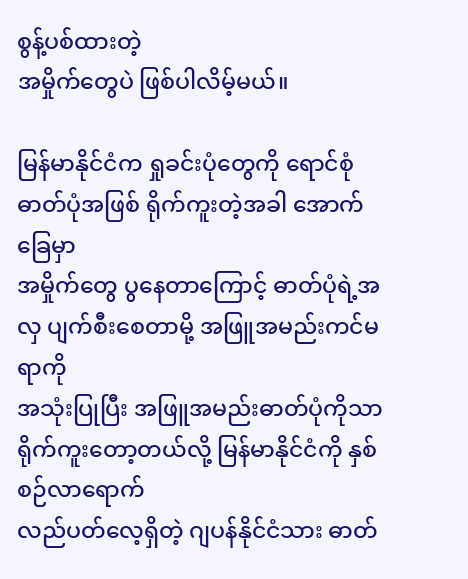စွန့်ပစ်ထားတဲ့
အမှိုက်တွေပဲ ဖြစ်ပါလိမ့်မယ်။

မြန်မာနိုင်ငံက ရှုခင်းပုံတွေကို ရောင်စုံဓာတ်ပုံအဖြစ် ရိုက်ကူးတဲ့အခါ အောက်ခြေမှာ
အမှိုက်တွေ ပွနေတာကြောင့် ဓာတ်ပုံရဲ့အလှ ပျက်စီးစေတာမို့ အဖြူအမည်းကင်မရာကို
အသုံးပြုပြီး အဖြူအမည်းဓာတ်ပုံကိုသာ ရိုက်ကူးတော့တယ်လို့ မြန်မာနိုင်ငံကို နှစ်စဉ်လာရောက်
လည်ပတ်လေ့ရှိတဲ့ ဂျပန်နိုင်ငံသား ဓာတ်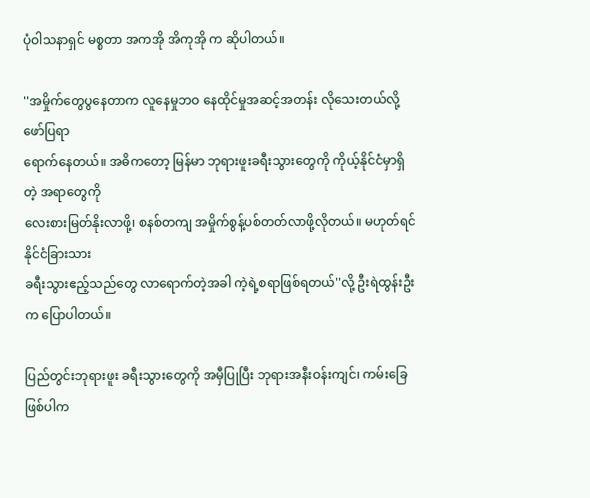ပုံဝါသနာရှင် မစ္စတာ အကအို အိကုအို က ဆိုပါတယ်။

''အမှိုက်တွေပွနေတာက လူနေမှုဘဝ နေထိုင်မှုအဆင့်အတန်း လိုသေးတယ်လို့ ဖော်ပြရာ
ရောက်နေတယ်။ အဓိကတော့ မြန်မာ ဘုရားဖူးခရီးသွားတွေကို ကိုယ့်နိုင်ငံမှာရှိတဲ့ အရာတွေကို
လေးစားမြတ်နိုးလာဖို့၊ စနစ်တကျ အမှိုက်စွန့်ပစ်တတ်လာဖို့လိုတယ်။ မဟုတ်ရင် နိုင်ငံခြားသား
ခရီးသွားဧည့်သည်တွေ လာရောက်တဲ့အခါ ကဲ့ရဲ့စရာဖြစ်ရတယ်''လို့ ဦးရဲထွန်းဦးက ပြောပါတယ်။

ပြည်တွင်းဘုရားဖူး ခရီးသွားတွေကို အမှီပြုပြီး ဘုရားအနီးဝန်းကျင်၊ ကမ်းခြေဖြစ်ပါက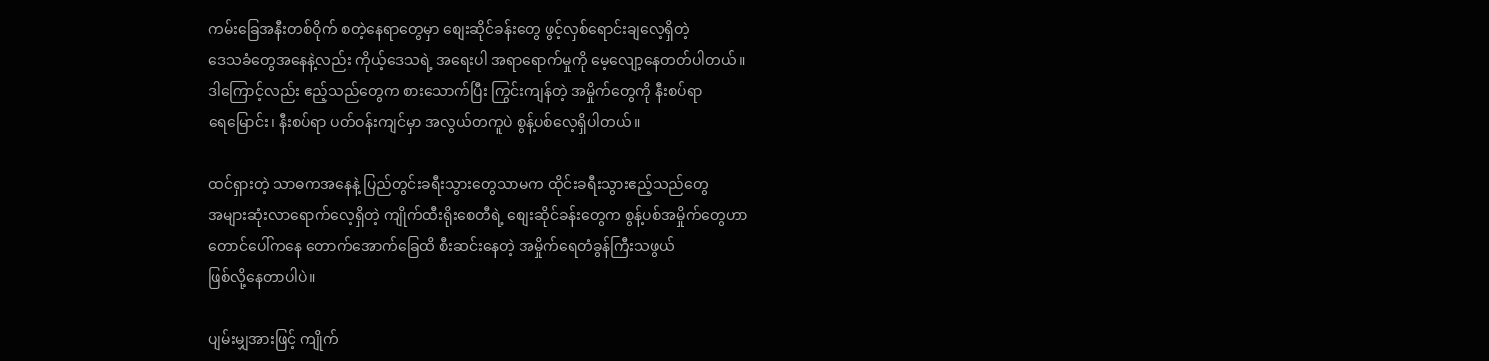ကမ်းခြေအနီးတစ်ဝိုက် စတဲ့နေရာတွေမှာ စျေးဆိုင်ခန်းတွေ ဖွင့်လှစ်ရောင်းချလေ့ရှိတဲ့
ဒေသခံတွေအနေနဲ့လည်း ကိုယ့်ဒေသရဲ့ အရေးပါ အရာရောက်မှုကို မေ့လျော့နေတတ်ပါတယ်။
ဒါကြောင့်လည်း ဧည့်သည်တွေက စားသောက်ပြီး ကြွင်းကျန်တဲ့ အမှိုက်တွေကို နီးစပ်ရာ
ရေမြောင်း၊ နီးစပ်ရာ ပတ်ဝန်းကျင်မှာ အလွယ်တကူပဲ စွန့်ပစ်လေ့ရှိပါတယ်။

ထင်ရှားတဲ့ သာဓကအနေနဲ့ ပြည်တွင်းခရီးသွားတွေသာမက ထိုင်းခရီးသွားဧည့်သည်တွေ
အများဆုံးလာရောက်လေ့ရှိတဲ့ ကျိုက်ထီးရိုးစေတီရဲ့ စျေးဆိုင်ခန်းတွေက စွန့်ပစ်အမှိုက်တွေဟာ
တောင်ပေါ်ကနေ တောက်အောက်ခြေထိ စီးဆင်းနေတဲ့ အမှိုက်ရေတံခွန်ကြီးသဖွယ်
ဖြစ်လို့နေတာပါပဲ။

ပျမ်းမျှအားဖြင့် ကျိုက်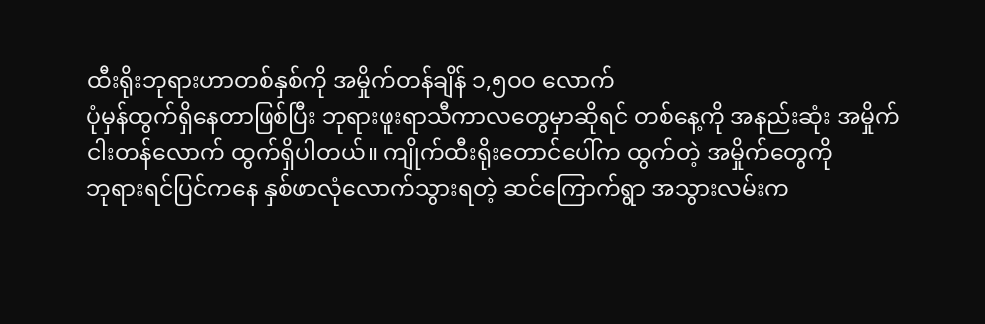ထီးရိုးဘုရားဟာတစ်နှစ်ကို အမှိုက်တန်ချိန် ၁,၅ဝဝ လောက်
ပုံမှန်ထွက်ရှိနေတာဖြစ်ပြီး ဘုရားဖူးရာသီကာလတွေမှာဆိုရင် တစ်နေ့ကို အနည်းဆုံး အမှိုက်
ငါးတန်လောက် ထွက်ရှိပါတယ်။ ကျိုက်ထီးရိုးတောင်ပေါ်က ထွက်တဲ့ အမှိုက်တွေကို
ဘုရားရင်ပြင်ကနေ နှစ်ဖာလုံလောက်သွားရတဲ့ ဆင်ကြောက်ရွာ အသွားလမ်းက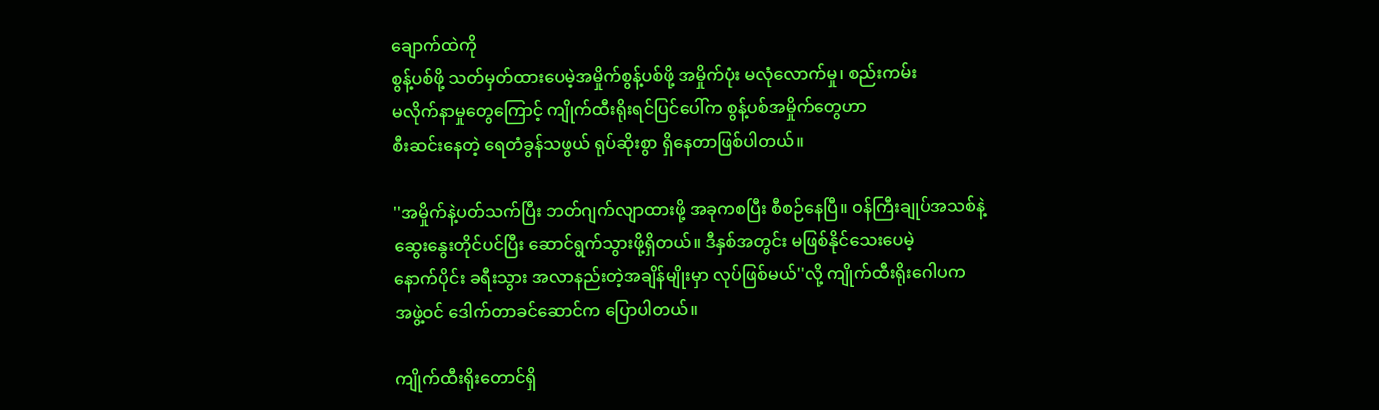ချောက်ထဲကို
စွန့်ပစ်ဖို့ သတ်မှတ်ထားပေမဲ့အမှိုက်စွန့်ပစ်ဖို့ အမှိုက်ပုံး မလုံလောက်မှု၊ စည်းကမ်း
မလိုက်နာမှုတွေကြောင့် ကျိုက်ထီးရိုးရင်ပြင်ပေါ်က စွန့်ပစ်အမှိုက်တွေဟာ
စီးဆင်းနေတဲ့ ရေတံခွန်သဖွယ် ရုပ်ဆိုးစွာ ရှိနေတာဖြစ်ပါတယ်။

''အမှိုက်နဲ့ပတ်သက်ပြီး ဘတ်ဂျက်လျာထားဖို့ အခုကစပြီး စီစဉ်နေပြီ။ ဝန်ကြီးချုပ်အသစ်နဲ့
ဆွေးနွေးတိုင်ပင်ပြီး ဆောင်ရွက်သွားဖို့ရှိတယ်။ ဒီနှစ်အတွင်း မဖြစ်နိုင်သေးပေမဲ့
နောက်ပိုင်း ခရီးသွား အလာနည်းတဲ့အချိန်မျိုးမှာ လုပ်ဖြစ်မယ်''လို့ ကျိုက်ထီးရိုးဂေါပက
အဖွဲ့ဝင် ဒေါက်တာခင်ဆောင်က ပြောပါတယ်။

ကျိုက်ထီးရိုးတောင်ရှိ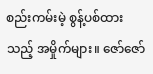စည်းကမ်းမဲ့ စွန့်ပစ်ထားသည့် အမှိုက်များ။ ဇော်ဇော်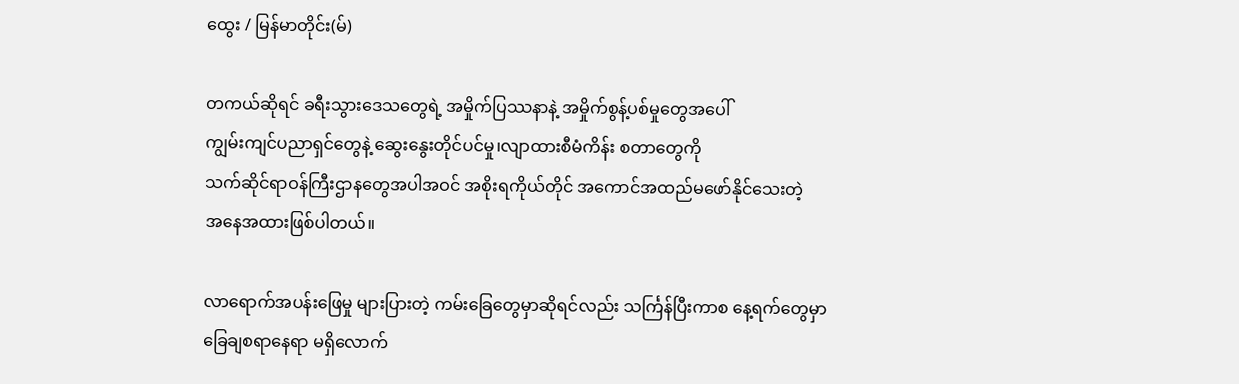ထွေး / မြန်မာတိုင်း(မ်)

တကယ်ဆိုရင် ခရီးသွားဒေသတွေရဲ့ အမှိုက်ပြဿနာနဲ့ အမှိုက်စွန့်ပစ်မှုတွေအပေါ်
ကျွမ်းကျင်ပညာရှင်တွေနဲ့ ဆွေးနွေးတိုင်ပင်မှု၊လျာထားစီမံကိန်း စတာတွေကို
သက်ဆိုင်ရာဝန်ကြီးဌာနတွေအပါအဝင် အစိုးရကိုယ်တိုင် အကောင်အထည်မဖော်နိုင်သေးတဲ့
အနေအထားဖြစ်ပါတယ်။

လာရောက်အပန်းဖြေမှု များပြားတဲ့ ကမ်းခြေတွေမှာဆိုရင်လည်း သင်္ကြန်ပြီးကာစ နေ့ရက်တွေမှာ
ခြေချစရာနေရာ မရှိလောက်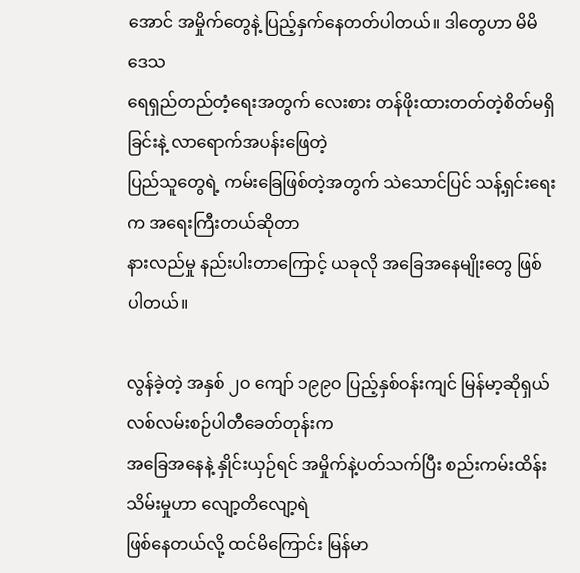အောင် အမှိုက်တွေနဲ့ ပြည့်နှက်နေတတ်ပါတယ်။ ဒါတွေဟာ မိမိဒေသ
ရေရှည်တည်တံ့ရေးအတွက် လေးစား တန်ဖိုးထားတတ်တဲ့စိတ်မရှိခြင်းနဲ့ လာရောက်အပန်းဖြေတဲ့
ပြည်သူတွေရဲ့ ကမ်းခြေဖြစ်တဲ့အတွက် သဲသောင်ပြင် သန့်ရှင်းရေးက အရေးကြီးတယ်ဆိုတာ
နားလည်မှု နည်းပါးတာကြောင့် ယခုလို အခြေအနေမျိုးတွေ ဖြစ်ပါတယ်။

လွန်ခဲ့တဲ့ အနှစ် ၂ဝ ကျော် ၁၉၉ဝ ပြည့်နှစ်ဝန်းကျင် မြန်မာ့ဆိုရှယ်လစ်လမ်းစဉ်ပါတီခေတ်တုန်းက
အခြေအနေနဲ့ နှိုင်းယှဉ်ရင် အမှိုက်နဲ့ပတ်သက်ပြီး စည်းကမ်းထိန်းသိမ်းမှုဟာ လျော့တိလျော့ရဲ
ဖြစ်နေတယ်လို့ ထင်မိကြောင်း မြန်မာ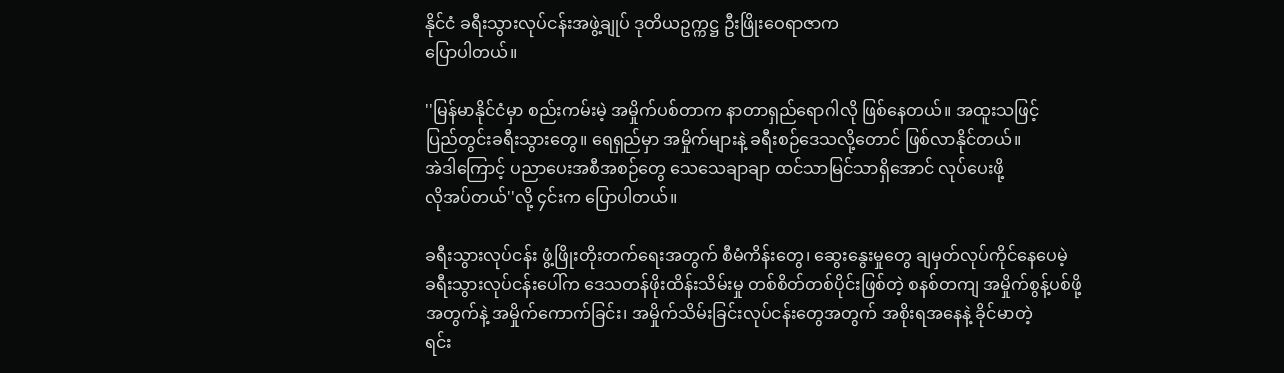နိုင်ငံ ခရီးသွားလုပ်ငန်းအဖွဲ့ချုပ် ဒုတိယဥက္ကဋ္ဌ ဦးဖြိုးဝေရာဇာက
ပြောပါတယ်။

''မြန်မာနိုင်ငံမှာ စည်းကမ်းမဲ့ အမှိုက်ပစ်တာက နာတာရှည်ရောဂါလို ဖြစ်နေတယ်။ အထူးသဖြင့်
ပြည်တွင်းခရီးသွားတွေ။ ရေရှည်မှာ အမှိုက်များနဲ့ ခရီးစဉ်ဒေသလို့တောင် ဖြစ်လာနိုင်တယ်။
အဲဒါကြောင့် ပညာပေးအစီအစဉ်တွေ သေသေချာချာ ထင်သာမြင်သာရှိအောင် လုပ်ပေးဖို့
လိုအပ်တယ်''လို့ ၄င်းက ပြောပါတယ်။

ခရီးသွားလုပ်ငန်း ဖွံ့ဖြိုးတိုးတက်ရေးအတွက် စီမံကိန်းတွေ၊ ဆွေးနွေးမှုတွေ ချမှတ်လုပ်ကိုင်နေပေမဲ့
ခရီးသွားလုပ်ငန်းပေါ်က ဒေသတန်ဖိုးထိန်းသိမ်းမှု တစ်စိတ်တစ်ပိုင်းဖြစ်တဲ့ စနစ်တကျ အမှိုက်စွန့်ပစ်ဖို့
အတွက်နဲ့ အမှိုက်ကောက်ခြင်း၊ အမှိုက်သိမ်းခြင်းလုပ်ငန်းတွေအတွက် အစိုးရအနေနဲ့ ခိုင်မာတဲ့
ရင်း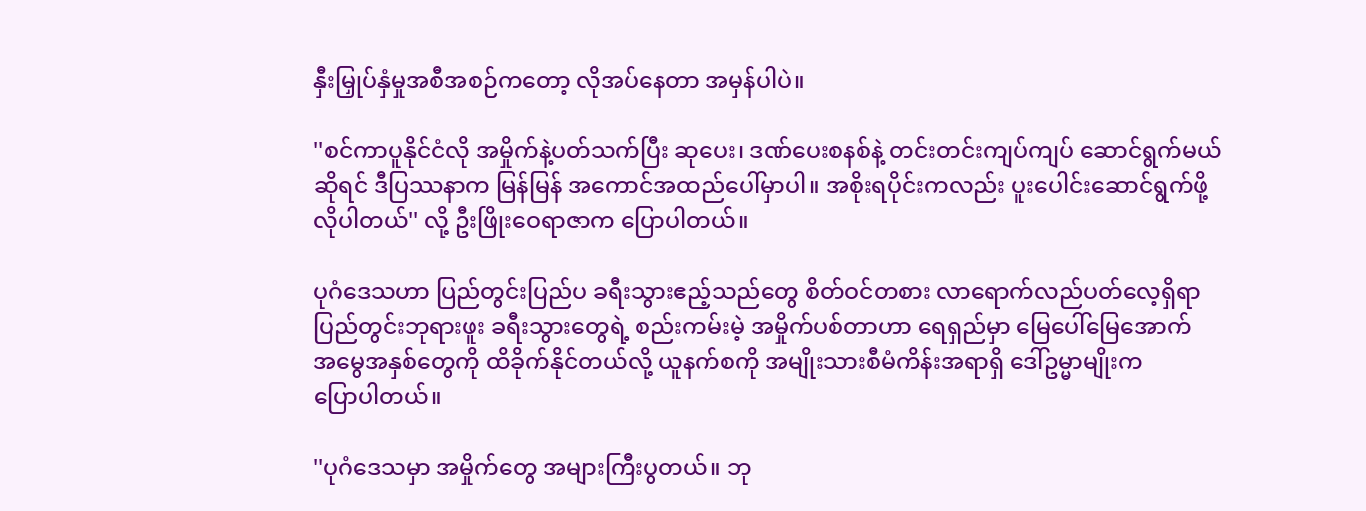နှီးမြှုပ်နှံမှုအစီအစဉ်ကတော့ လိုအပ်နေတာ အမှန်ပါပဲ။

''စင်ကာပူနိုင်ငံလို အမှိုက်နဲ့ပတ်သက်ပြီး ဆုပေး၊ ဒဏ်ပေးစနစ်နဲ့ တင်းတင်းကျပ်ကျပ် ဆောင်ရွက်မယ်
ဆိုရင် ဒီပြဿနာက မြန်မြန် အကောင်အထည်ပေါ်မှာပါ။ အစိုးရပိုင်းကလည်း ပူးပေါင်းဆောင်ရွက်ဖို့
လိုပါတယ်'' လို့ ဦးဖြိုးဝေရာဇာက ပြောပါတယ်။

ပုဂံဒေသဟာ ပြည်တွင်းပြည်ပ ခရီးသွားဧည့်သည်တွေ စိတ်ဝင်တစား လာရောက်လည်ပတ်လေ့ရှိရာ
ပြည်တွင်းဘုရားဖူး ခရီးသွားတွေရဲ့ စည်းကမ်းမဲ့ အမှိုက်ပစ်တာဟာ ရေရှည်မှာ မြေပေါ်မြေအောက်
အမွေအနှစ်တွေကို ထိခိုက်နိုင်တယ်လို့ ယူနက်စကို အမျိုးသားစီမံကိန်းအရာရှိ ဒေါ်ဥမ္မာမျိုးက
ပြောပါတယ်။

''ပုဂံဒေသမှာ အမှိုက်တွေ အများကြီးပွတယ်။ ဘု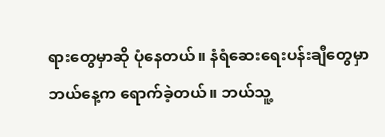ရားတွေမှာဆို ပုံနေတယ်။ နံရံဆေးရေးပန်းချီတွေမှာ
ဘယ်နေ့က ရောက်ခဲ့တယ်။ ဘယ်သူ့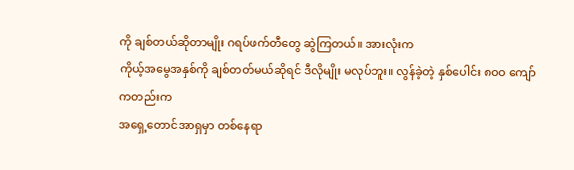ကို ချစ်တယ်ဆိုတာမျိုး ဂရပ်ဖက်တီတွေ ဆွဲကြတယ်။ အားလုံးက
ကိုယ့်အမွေအနှစ်ကို ချစ်တတ်မယ်ဆိုရင် ဒီလိုမျိုး မလုပ်ဘူး။ လွန်ခဲ့တဲ့ နှစ်ပေါင်း ၈ဝဝ ကျော်ကတည်းက
အရှေ့တောင်အာရှမှာ တစ်နေရာ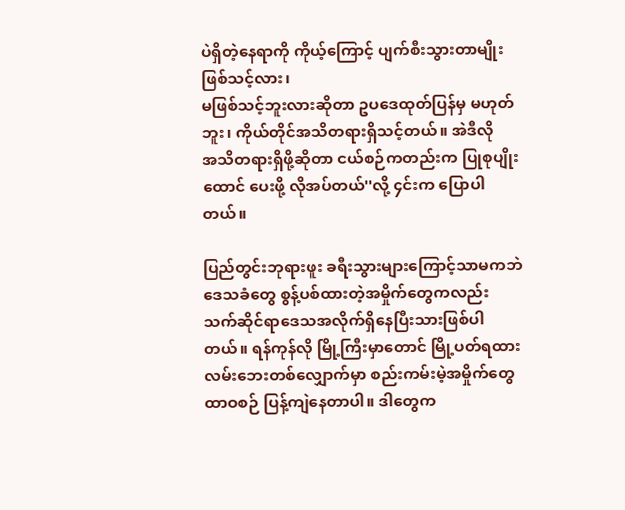ပဲရှိတဲ့နေရာကို ကိုယ့်ကြောင့် ပျက်စီးသွားတာမျိုး ဖြစ်သင့်လား၊
မဖြစ်သင့်ဘူးလားဆိုတာ ဥပဒေထုတ်ပြန်မှ မဟုတ်ဘူး၊ ကိုယ်တိုင်အသိတရားရှိသင့်တယ်။ အဲဒီလို
အသိတရားရှိဖို့ဆိုတာ ငယ်စဉ်ကတည်းက ပြုစုပျိုးထောင် ပေးဖို့ လိုအပ်တယ်''လို့ ၄င်းက ပြောပါတယ်။

ပြည်တွင်းဘုရားဖူး ခရီးသွားများကြောင့်သာမကဘဲ ဒေသခံတွေ စွန့်ပစ်ထားတဲ့အမှိုက်တွေကလည်း
သက်ဆိုင်ရာဒေသအလိုက်ရှိနေပြီးသားဖြစ်ပါတယ်။ ရန်ကုန်လို မြို့ကြီးမှာတောင် မြို့ပတ်ရထား
လမ်းဘေးတစ်လျှောက်မှာ စည်းကမ်းမဲ့အမှိုက်တွေ ထာဝစဉ် ပြန့်ကျဲနေတာပါ။ ဒါတွေက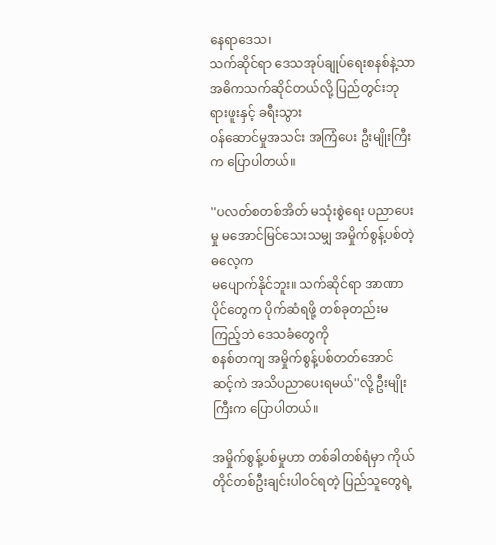နေရာဒေသ၊
သက်ဆိုင်ရာ ဒေသအုပ်ချုပ်ရေးစနစ်နဲ့သာ အဓိကသက်ဆိုင်တယ်လို့ ပြည်တွင်းဘုရားဖူးနှင့် ခရီးသွား
ဝန်ဆောင်မှုအသင်း အကြံပေး ဦးမျိုးကြီးက ပြောပါတယ်။

''ပလတ်စတစ်အိတ် မသုံးစွဲရေး ပညာပေးမှု မအောင်မြင်သေးသမျှ အမှိုက်စွန့်ပစ်တဲ့ဓလေ့က
မပျောက်နိုင်ဘူး။ သက်ဆိုင်ရာ အာဏာပိုင်တွေက ပိုက်ဆံရဖို့ တစ်ခုတည်းမကြည့်ဘဲ ဒေသခံတွေကို
စနစ်တကျ အမှိုက်စွန့်ပစ်တတ်အောင် ဆင့်ကဲ အသိပညာပေးရမယ်''လို့ ဦးမျိုးကြီးက ပြောပါတယ်။

အမှိုက်စွန့်ပစ်မှုဟာ တစ်ခါတစ်ရံမှာ ကိုယ်တိုင်တစ်ဦးချင်းပါဝင်ရတဲ့ ပြည်သူတွေရဲ့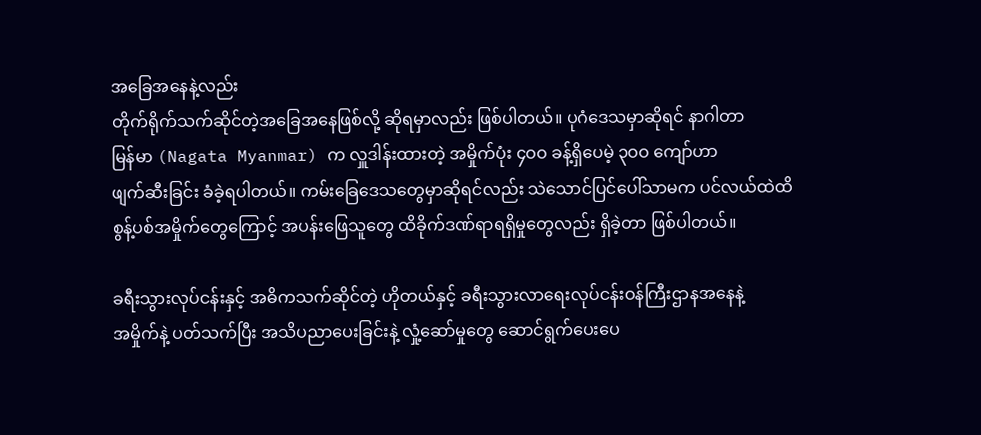အခြေအနေနဲ့လည်း
တိုက်ရိုက်သက်ဆိုင်တဲ့အခြေအနေဖြစ်လို့ ဆိုရမှာလည်း ဖြစ်ပါတယ်။ ပုဂံဒေသမှာဆိုရင် နာဂါတာ
မြန်မာ (Nagata Myanmar) က လှူဒါန်းထားတဲ့ အမှိုက်ပုံး ၄ဝဝ ခန့်ရှိပေမဲ့ ၃ဝဝ ကျော်ဟာ
ဖျက်ဆီးခြင်း ခံခဲ့ရပါတယ်။ ကမ်းခြေဒေသတွေမှာဆိုရင်လည်း သဲသောင်ပြင်ပေါ်သာမက ပင်လယ်ထဲထိ
စွန့်ပစ်အမှိုက်တွေကြောင့် အပန်းဖြေသူတွေ ထိခိုက်ဒဏ်ရာရရှိမှုတွေလည်း ရှိခဲ့တာ ဖြစ်ပါတယ်။

ခရီးသွားလုပ်ငန်းနှင့် အဓိကသက်ဆိုင်တဲ့ ဟိုတယ်နှင့် ခရီးသွားလာရေးလုပ်ငန်းဝန်ကြီးဌာနအနေနဲ့
အမှိုက်နဲ့ ပတ်သက်ပြီး အသိပညာပေးခြင်းနဲ့ လှုံ့ဆော်မှုတွေ ဆောင်ရွက်ပေးပေ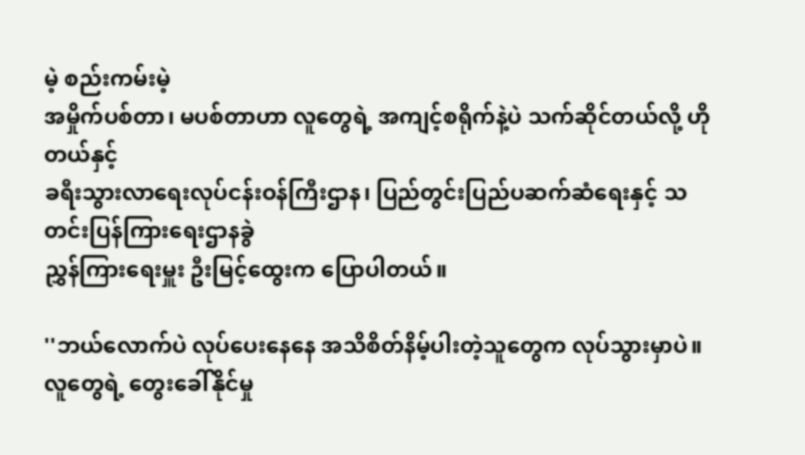မဲ့ စည်းကမ်းမဲ့
အမှိုက်ပစ်တာ၊ မပစ်တာဟာ လူတွေရဲ့ အကျင့်စရိုက်နဲ့ပဲ သက်ဆိုင်တယ်လို့ ဟိုတယ်နှင့်
ခရီးသွားလာရေးလုပ်ငန်းဝန်ကြီးဌာန၊ ပြည်တွင်းပြည်ပဆက်ဆံရေးနှင့် သတင်းပြန်ကြားရေးဌာနခွဲ
ညွှန်ကြားရေးမှူး ဦးမြင့်ထွေးက ပြောပါတယ်။

''ဘယ်လောက်ပဲ လုပ်ပေးနေနေ အသိစိတ်နိမ့်ပါးတဲ့သူတွေက လုပ်သွားမှာပဲ။ လူတွေရဲ့ တွေးခေါ်နိုင်မှု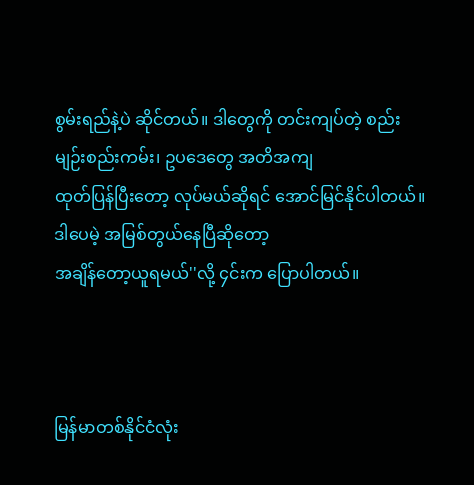စွမ်းရည်နဲ့ပဲ ဆိုင်တယ်။ ဒါတွေကို တင်းကျပ်တဲ့ စည်းမျဉ်းစည်းကမ်း၊ ဥပဒေတွေ အတိအကျ
ထုတ်ပြန်ပြီးတော့ လုပ်မယ်ဆိုရင် အောင်မြင်နိုင်ပါတယ်။ ဒါပေမဲ့ အမြစ်တွယ်နေပြီဆိုတော့
အချိန်တော့ယူရမယ်''လို့ ၄င်းက ပြောပါတယ်။



မြန်မာတစ်နိုင်ငံလုံး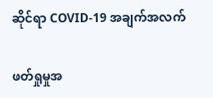ဆိုင်ရာ COVID-19 အချက်အလက်

ဖတ်ရှုမှုအ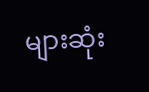များဆုံး